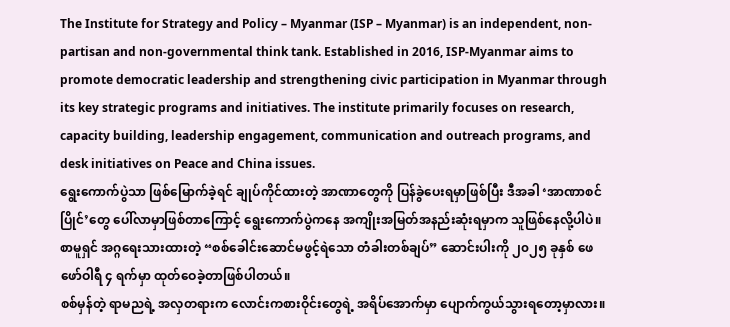The Institute for Strategy and Policy – Myanmar (ISP – Myanmar) is an independent, non-partisan and non-governmental think tank. Established in 2016, ISP-Myanmar aims to promote democratic leadership and strengthening civic participation in Myanmar through its key strategic programs and initiatives. The institute primarily focuses on research, capacity building, leadership engagement, communication and outreach programs, and desk initiatives on Peace and China issues.
ရွေးကောက်ပွဲသာ ဖြစ်မြောက်ခဲ့ရင် ချုပ်ကိုင်ထားတဲ့ အာဏာတွေကို ပြန်ခွဲပေးရမှာဖြစ်ပြီး ဒီအခါ ‘အာဏာစင်ပြိုင်’တွေ ပေါ်လာမှာဖြစ်တာကြောင့် ရွေးကောက်ပွဲကနေ အကျိုးအမြတ်အနည်းဆုံးရမှာက သူဖြစ်နေလို့ပါပဲ။ စာမူရှင် အဂ္ဂရေးသားထားတဲ့ “စစ်ခေါင်းဆောင်မဖွင့်ရဲသော တံခါးတစ်ချပ်” ဆောင်းပါးကို ၂၀၂၅ ခုနှစ် ဖေဖော်ဝါရီ ၄ ရက်မှာ ထုတ်ဝေခဲ့တာဖြစ်ပါတယ်။
စစ်မှန်တဲ့ ရာမညရဲ့ အလှတရားက လောင်းကစားဝိုင်းတွေရဲ့ အရိပ်အောက်မှာ ပျောက်ကွယ်သွားရတော့မှာလား။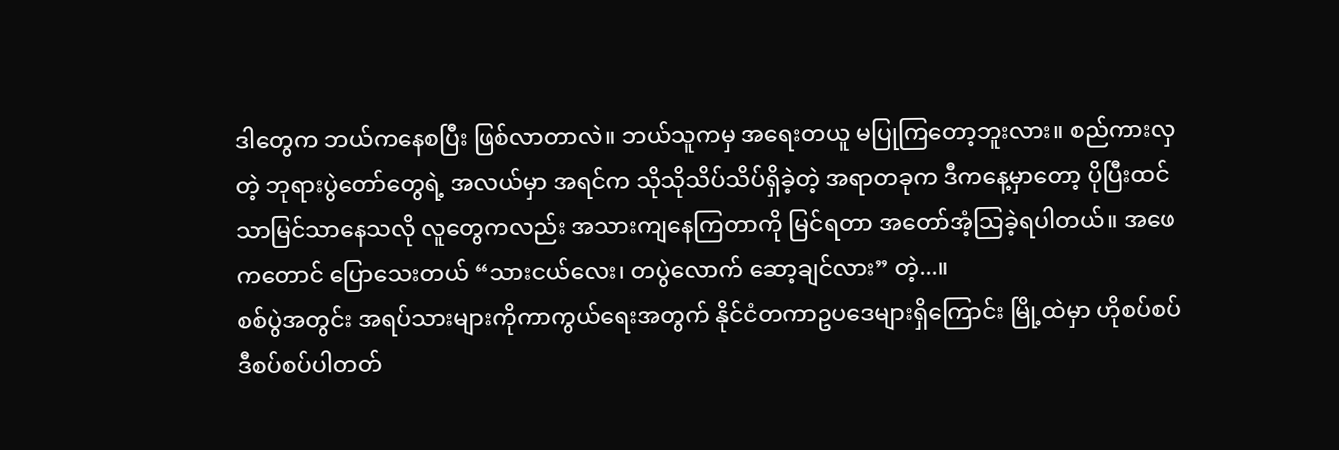ဒါတွေက ဘယ်ကနေစပြီး ဖြစ်လာတာလဲ။ ဘယ်သူကမှ အရေးတယူ မပြုကြတော့ဘူးလား။ စည်ကားလှတဲ့ ဘုရားပွဲတော်တွေရဲ့ အလယ်မှာ အရင်က သိုသိုသိပ်သိပ်ရှိခဲ့တဲ့ အရာတခုက ဒီကနေ့မှာတော့ ပိုပြီးထင်သာမြင်သာနေသလို လူတွေကလည်း အသားကျနေကြတာကို မြင်ရတာ အတော်အံ့သြခဲ့ရပါတယ်။ အဖေကတောင် ပြောသေးတယ် “သားငယ်လေး၊ တပွဲလောက် ဆော့ချင်လား” တဲ့...။
စစ်ပွဲအတွင်း အရပ်သားများကိုကာကွယ်ရေးအတွက် နိုင်ငံတကာဥပဒေများရှိကြောင်း မြို့ထဲမှာ ဟိုစပ်စပ်ဒီစပ်စပ်ပါတတ်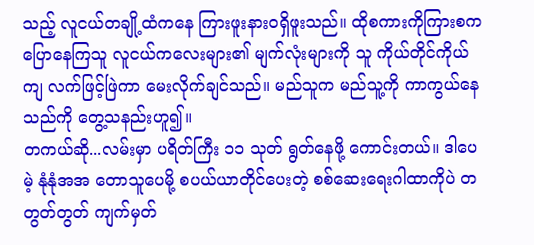သည့် လူငယ်တချို့ထံကနေ ကြားဖူးနားဝရှိဖူးသည်။ ထိုစကားကိုကြားစက ပြောနေကြသူ လူငယ်ကလေးများ၏ မျက်လုံးများကို သူ ကိုယ်တိုင်ကိုယ်ကျ လက်ဖြင့်ဖြဲကာ မေးလိုက်ချင်သည်။ မည်သူက မည်သူ့ကို ကာကွယ်နေသည်ကို တွေ့သနည်းဟူ၍။
တကယ်ဆို...လမ်းမှာ ပရိတ်ကြီး ၁၁ သုတ် ရွတ်နေဖို့ ကောင်းတယ်။ ဒါပေမဲ့ နုံနုံအအ တောသူပေမို့ စပယ်ယာတိုင်ပေးတဲ့ စစ်ဆေးရေးဂါထာကိုပဲ တတွတ်တွတ် ကျက်မှတ်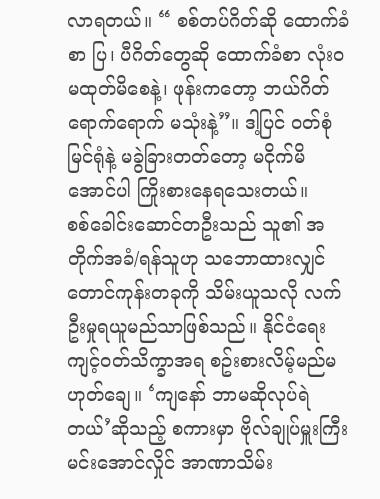လာရတယ်။ “ စစ်တပ်ဂိတ်ဆို ထောက်ခံစာ ပြ၊ ပီဂိတ်တွေဆို ထောက်ခံစာ လုံးဝမထုတ်မိစေနဲ့၊ ဖုန်းကတော့ ဘယ်ဂိတ်ရောက်ရောက် မသုံးနဲ့”။ ဒါ့ပြင် ဝတ်စုံမြင်ရုံနဲ့ မခွဲခြားတတ်တော့ မငိုက်မိအောင်ပါ ကြိုးစားနေရသေးတယ်။
စစ်ခေါင်းဆောင်တဦးသည် သူ၏ အတိုက်အခံ/ရန်သူဟု သဘောထားလျှင် တောင်ကုန်းတခုကို သိမ်းယူသလို လက်ဦးမှုရယူမည်သာဖြစ်သည်။ နိုင်ငံရေးကျင့်ဝတ်သိက္ခာအရ စဥ်းစားလိမ့်မည်မဟုတ်ချေ။ ‘ကျနော် ဘာမဆိုလုပ်ရဲတယ်’ဆိုသည့် စကားမှာ ဗိုလ်ချုပ်မှူးကြီး မင်းအောင်လှိုင် အာဏာသိမ်း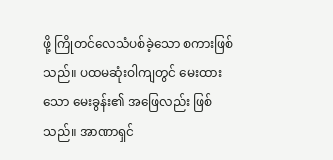ဖို့ ကြိုတင်လေသံပစ်ခဲ့သော စကားဖြစ်သည်။ ပထမဆုံးဝါကျတွင် မေးထားသော မေးခွန်း၏ အဖြေလည်း ဖြစ်သည်။ အာဏာရှင်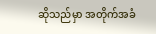ဆိုသည်မှာ အတိုက်အခံ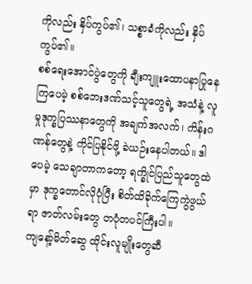ကိုလည်း နှိပ်ကွပ်၏၊ သစ္စာခံကိုလည်း နှိပ်ကွပ်၏။
စစ်ရေးအောင်ပွဲတွေကို ချီးကျူးထောပနာပြုနေကြပေမဲ့ စစ်ဘေးဒဏ်သင့်သူတွေရဲ့ အသံနဲ့ လူမှုဒုက္ခပြဿနာတွေကို အချက်အလက်၊ ကိန်းဂဏန်တွေနဲ့ ကိုင်ပြနိုင်ဖို့ ခဲယဉ်းနေပါတယ်။ ဒါပေမဲ့ သေချာတာကတော့ ရက္ခိုင်ပြည်သူတွေထဲမှာ ဒုက္ခတောင်လိုပုံပြီး စိတ်ထိခိုက်ကြေကွဲဖွယ်ရာ ဇာတ်လမ်းတွေ တပုံတပင်ကြီးပါ။
ကျနော့်မိတ်ဆွေ ထိုင်းလူမျိုးတွေဆီ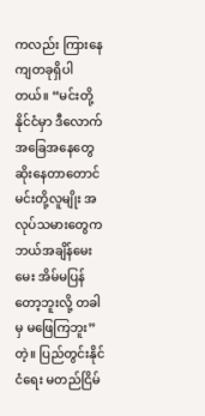ကလည်း ကြားနေကျတခုရှိပါတယ်။ “မင်းတို့နိုင်ငံမှာ ဒီလောက်အခြေအနေတွေဆိုးနေတာတောင် မင်းတို့လူမျိုး အလုပ်သမားတွေက ဘယ်အချိန်မေးမေး အိမ်မပြန်တော့ဘူးလို့ တခါမှ မဖြေကြဘူး” တဲ့။ ပြည်တွင်းနိုင်ငံရေး မတည်ငြိမ်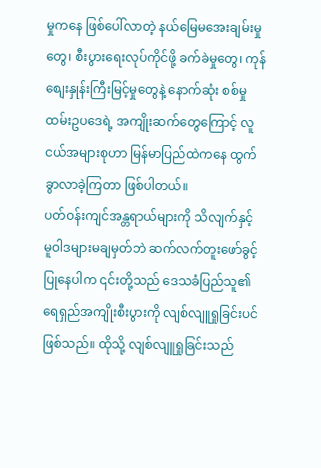မှုကနေ ဖြစ်ပေါ်လာတဲ့ နယ်မြေမအေးချမ်းမှုတွေ၊ စီးပွားရေးလုပ်ကိုင်ဖို့ ခက်ခဲမှုတွေ၊ ကုန်စျေးနှုန်းကြီးမြင့်မှုတွေနဲ့ နောက်ဆုံး စစ်မှုထမ်းဥပဒေရဲ့ အကျိုးဆက်တွေကြောင့် လူငယ်အများစုဟာ မြန်မာပြည်ထဲကနေ ထွက်ခွာလာခဲ့ကြတာ ဖြစ်ပါတယ်။
ပတ်ဝန်းကျင်အန္တရာယ်များကို သိလျက်နှင့် မူဝါဒများမချမှတ်ဘဲ ဆက်လက်တူးဖော်ခွင့်ပြုနေပါက ၎င်းတို့သည် ဒေသခံပြည်သူ၏ ရေရှည်အကျိုးစီးပွားကို လျစ်လျူရှုခြင်းပင်ဖြစ်သည်။ ထိုသို့ လျစ်လျူရှုခြင်းသည်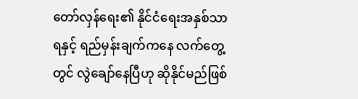တော်လှန်ရေး၏ နိုင်ငံရေးအနှစ်သာရနှင့် ရည်မှန်းချက်ကနေ လက်တွေ့တွင် လွဲချော်နေပြီဟု ဆိုနိုင်မည်ဖြစ်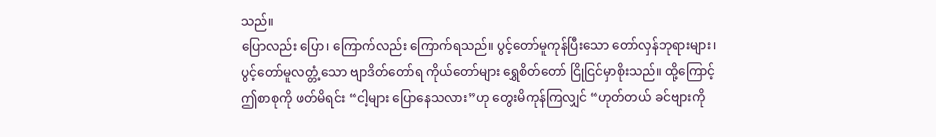သည်။
ပြောလည်း ပြော၊ ကြောက်လည်း ကြောက်ရသည်။ ပွင့်တော်မူကုန်ပြီးသော တော်လှန်ဘုရားများ၊ ပွင့်တော်မူလတ္တံ့သော ဗျာဒိတ်တော်ရ ကိုယ်တော်များ ရွှေစိတ်တော် ငြိုငြင်မှာစိုးသည်။ ထို့ကြောင့် ဤစာစုကို ဖတ်မိရင်း “ငါ့များ ပြောနေသလား”ဟု တွေးမိကုန်ကြလျှင် “ဟုတ်တယ် ခင်ဗျားကို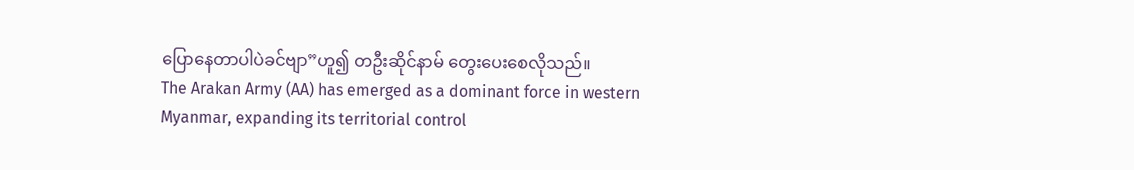ပြောနေတာပါပဲခင်ဗျာ”ဟူ၍ တဦးဆိုင်နာမ် တွေးပေးစေလိုသည်။
The Arakan Army (AA) has emerged as a dominant force in western Myanmar, expanding its territorial control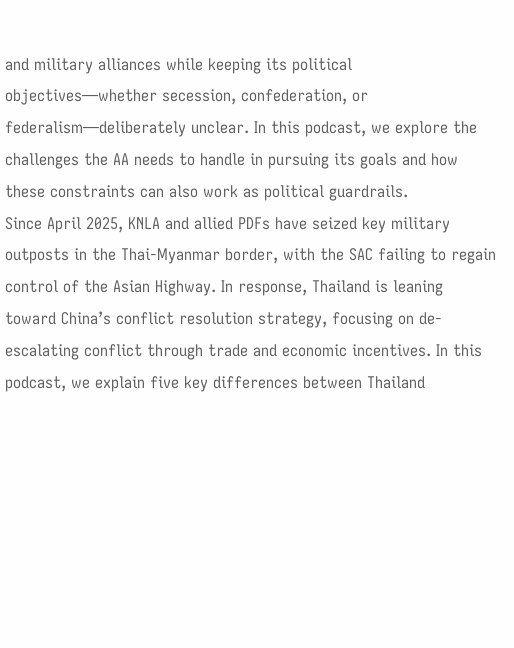and military alliances while keeping its political objectives—whether secession, confederation, or federalism—deliberately unclear. In this podcast, we explore the challenges the AA needs to handle in pursuing its goals and how these constraints can also work as political guardrails.
Since April 2025, KNLA and allied PDFs have seized key military outposts in the Thai-Myanmar border, with the SAC failing to regain control of the Asian Highway. In response, Thailand is leaning toward China’s conflict resolution strategy, focusing on de-escalating conflict through trade and economic incentives. In this podcast, we explain five key differences between Thailand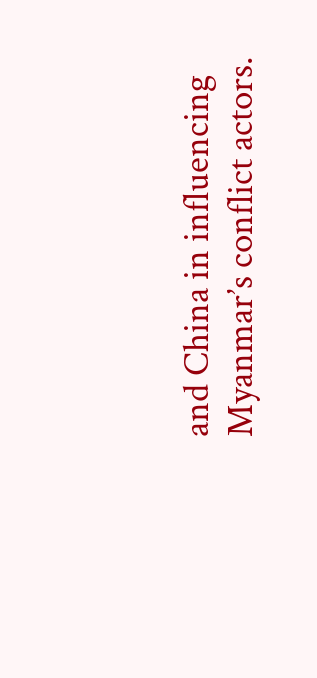and China in influencing Myanmar’s conflict actors.